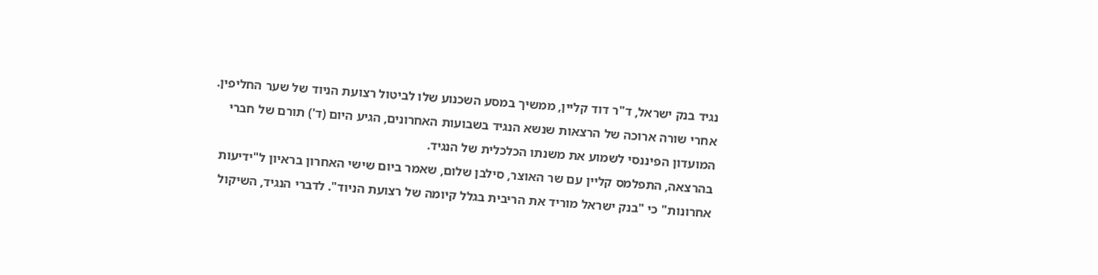נגיד בנק ישראל, ד"ר דוד קליין, ממשיך במסע השכנוע שלו לביטול רצועת הניוד של שער החליפין. אחרי שורה ארוכה של הרצאות שנשא הנגיד בשבועות האחרונים, הגיע היום (ד') תורם של חברי המועדון הפיננסי לשמוע את משנתו הכלכלית של הנגיד.
בהרצאה, התפלמס קליין עם שר האוצר, סילבן שלום, שאמר ביום שישי האחרון בראיון ל"ידיעות אחרונות" כי "בנק ישראל מוריד את הריבית בגלל קיומה של רצועת הניוד". לדברי הנגיד, השיקול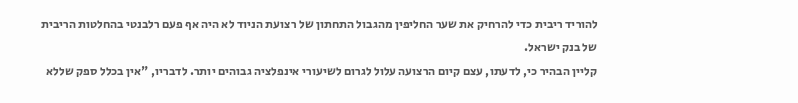להוריד ריבית כדי להרחיק את שער החליפין מהגבול התחתון של רצועת הניוד לא היה אף פעם רלבנטי בהחלטות הריבית של בנק ישראל.
קליין הבהיר כי, לדעתו, עצם קיום הרצועה עלול לגרום לשיעורי אינפלציה גבוהים יותר. לדבריו, "אין בכלל ספק שללא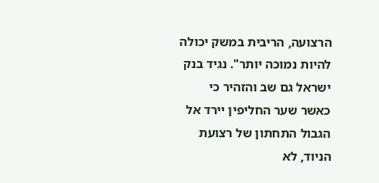הרצועה, הריבית במשק יכולה להיות נמוכה יותר". נגיד בנק ישראל גם שב והזהיר כי כאשר שער החליפין יירד אל הגבול התחתון של רצועת הניוד, לא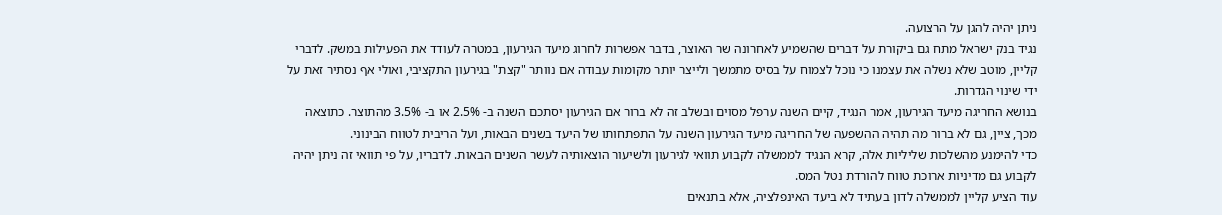ניתן יהיה להגן על הרצועה.
נגיד בנק ישראל מתח גם ביקורת על דברים שהשמיע לאחרונה שר האוצר, בדבר אפשרות לחרוג מיעד הגירעון, במטרה לעודד את הפעילות במשק. לדברי קליין, מוטב שלא נשלה את עצמנו כי נוכל לצמוח על בסיס מתמשך ולייצר יותר מקומות עבודה אם נוותר "קצת" בגירעון התקציבי, ואולי אף נסתיר זאת על ידי שינוי הגדרות.
בנושא החריגה מיעד הגירעון, אמר הנגיד, קיים השנה ערפל מסוים ובשלב זה לא ברור אם הגירעון יסתכם השנה ב- 2.5% או ב- 3.5% מהתוצר. כתוצאה מכך, ציין, גם לא ברור מה תהיה ההשפעה של החריגה מיעד הגירעון השנה על התפתחותו של היעד בשנים הבאות, ועל הריבית לטווח הבינוני.
כדי להימנע מהשלכות שליליות אלה, קרא הנגיד לממשלה לקבוע תוואי לגירעון ולשיעור הוצאותיה לעשר השנים הבאות. לדבריו, על פי תוואי זה ניתן יהיה לקבוע גם מדיניות ארוכת טווח להורדת נטל המס.
עוד הציע קליין לממשלה לדון בעתיד לא ביעד האינפלציה, אלא בתנאים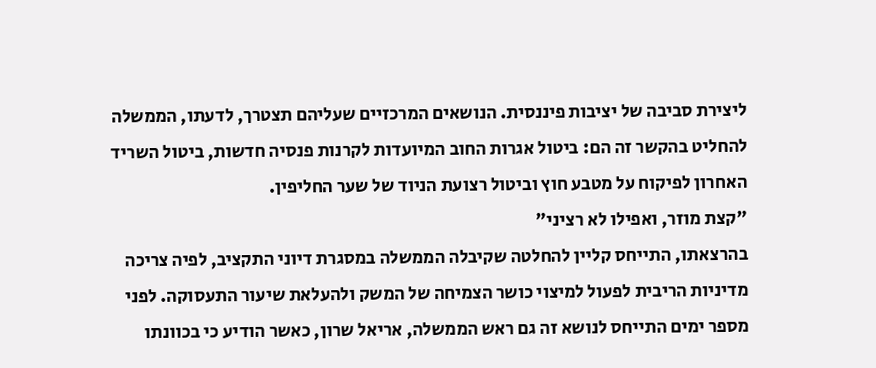ליצירת סביבה של יציבות פיננסית. הנושאים המרכזיים שעליהם תצטרך, לדעתו, הממשלה להחליט בהקשר זה הם: ביטול אגרות החוב המיועדות לקרנות פנסיה חדשות, ביטול השריד האחרון לפיקוח על מטבע חוץ וביטול רצועת הניוד של שער החליפין.
"קצת מוזר, ואפילו לא רציני"
בהרצאתו, התייחס קליין להחלטה שקיבלה הממשלה במסגרת דיוני התקציב, לפיה צריכה מדיניות הריבית לפעול למיצוי כושר הצמיחה של המשק ולהעלאת שיעור התעסוקה. לפני מספר ימים התייחס לנושא זה גם ראש הממשלה, אריאל שרון, כאשר הודיע כי בכוונתו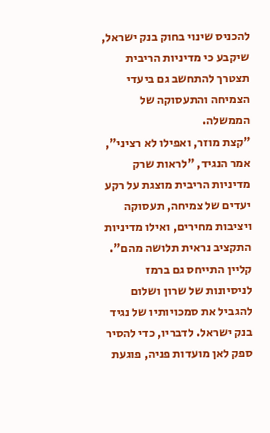להכניס שינוי בחוק בנק ישראל, שיקבע כי מדיניות הריבית תצטרך להתחשב גם ביעדי הצמיחה והתעסוקה של הממשלה.
"קצת מוזר, ואפילו לא רציני", אמר הנגיד, "לראות שרק מדיניות הריבית מוצגת על רקע יעדים של צמיחה, תעסוקה ויציבות מחירים, ואילו מדיניות התקציב נראית תלושה מהם".
קליין התייחס גם ברמז לניסיונות של שרון ושלום להגביל את סמכויותיו של נגיד בנק ישראל. לדבריו, כדי להסיר ספק לאן מועדות פניה, פוגעת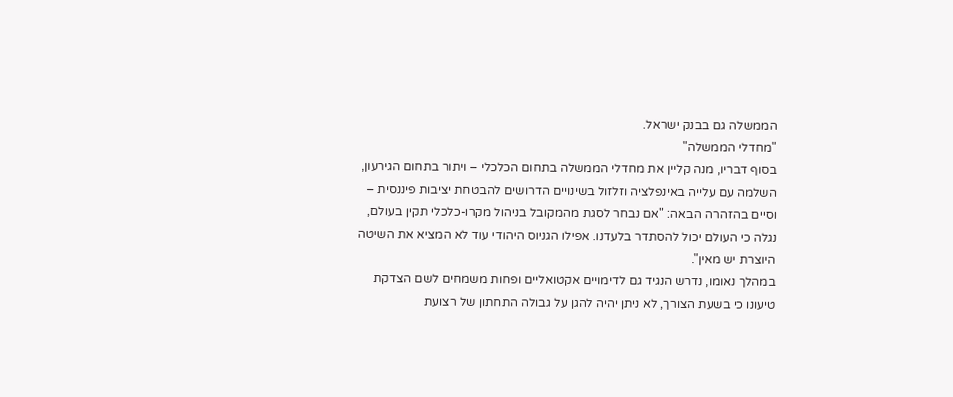הממשלה גם בבנק ישראל.
"מחדלי הממשלה"
בסוף דבריו, מנה קליין את מחדלי הממשלה בתחום הכלכלי – ויתור בתחום הגירעון, השלמה עם עלייה באינפלציה וזלזול בשינויים הדרושים להבטחת יציבות פיננסית – וסיים בהזהרה הבאה: "אם נבחר לסגת מהמקובל בניהול מקרו-כלכלי תקין בעולם, נגלה כי העולם יכול להסתדר בלעדנו. אפילו הגניוס היהודי עוד לא המציא את השיטה היוצרת יש מאין".
במהלך נאומו, נדרש הנגיד גם לדימויים אקטואליים ופחות משמחים לשם הצדקת טיעונו כי בשעת הצורך, לא ניתן יהיה להגן על גבולה התחתון של רצועת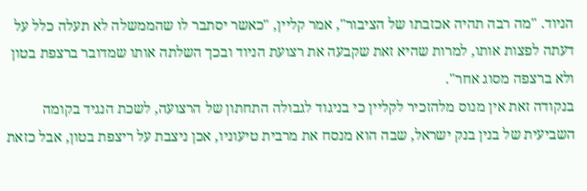הניוד. "מה רבה תהיה אכזבתו של הציבור", אמר קליין, "כאשר יסתבר לו שהממשלה לא תעלה כלל על דעתה לפצות אותו, למרות שהיא זאת שקבעה את רצועת הניוד ובכך השלתה אותו שמדובר ברצפת בטון ולא ברצפה מסוג אחר".
בנקודה זאת אין מנוס מלהזכיר לקליין כי בניגוד לגבולה התחתון של הרצועה, לשכת הנגיד בקומה השביעית של בנין בנק ישראל, שבה הוא מנסח את מרבית טיעוניו, אכן ניצבת על ריצפת בטון, אבל כזאת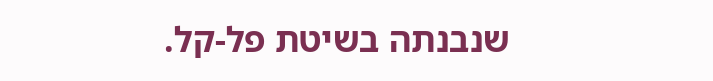שנבנתה בשיטת פל-קל.